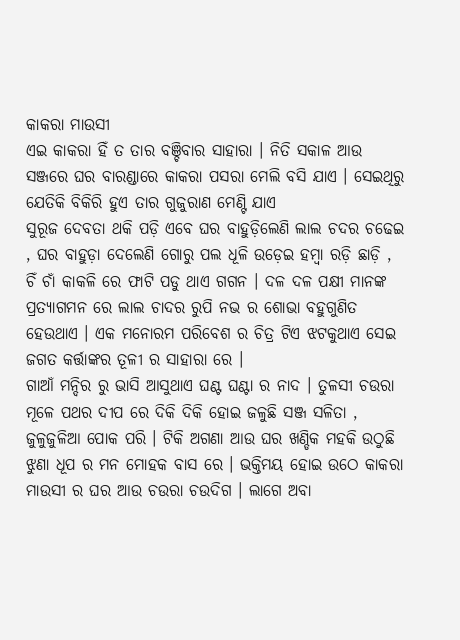କାକରା ମାଉସୀ
ଏଇ କାକରା ହିଁ ତ ତାର ବଞ୍ଚିବାର ସାହାରା । ନିତି ସକାଳ ଆଉ ସଞ୍ଜରେ ଘର ବାରଣ୍ଡାରେ କାକରା ପସରା ମେଲି ବସି ଯାଏ । ସେଇଥିରୁ ଯେତିକି ବିକିରି ହୁଏ ତାର ଗୁଜୁରାଣ ମେଣ୍ଟି ଯାଏ
ସୁରୂଜ ଦେବତା ଥକି ପଡ଼ି ଏବେ ଘର ବାହୁଡ଼ିଲେଣି ଲାଲ ଚଦର ଚଢେଇ , ଘର ବାହୁଡ଼ା ଦେଲେଣି ଗୋରୁ ପଲ ଧୂଳି ଉଡ଼େଇ ହମ୍ବା ରଡ଼ି ଛାଡ଼ି , ଚିଁ ଚାଁ କାକଳି ରେ ଫାଟି ପଡୁ ଥାଏ ଗଗନ । ଦଳ ଦଳ ପକ୍ଷୀ ମାନଙ୍କ ପ୍ରତ୍ୟାଗମନ ରେ ଲାଲ ଚାଦର ରୁପି ନଭ ର ଶୋଭା ବହୁଗୁଣିତ ହେଉଥାଏ । ଏକ ମନୋରମ ପରିବେଶ ର ଚିତ୍ର ଟିଏ ଝଟକୁଥାଏ ସେଇ ଜଗତ କର୍ତ୍ତାଙ୍କର ତୂଳୀ ର ସାହାରା ରେ ।
ଗାଆଁ ମନ୍ଦିର ରୁ ଭାସି ଆସୁଥାଏ ଘଣ୍ଟ ଘଣ୍ଟା ର ନାଦ । ତୁଳସୀ ଚଉରା ମୂଳେ ପଥର ଦୀପ ରେ ଦିକି ଦିକି ହୋଇ ଜଳୁଛି ସଞ୍ଜ ସଳିତା , ଜୁଳୁଜୁଳିଆ ପୋକ ପରି । ଟିକି ଅଗଣା ଆଉ ଘର ଖଣ୍ଡିକ ମହକି ଉଠୁଛି ଝୁଣା ଧୂପ ର ମନ ମୋହକ ବାସ ରେ । ଭକ୍ତିମୟ ହୋଇ ଉଠେ କାକରା ମାଉସୀ ର ଘର ଆଉ ଚଉରା ଚଉଦିଗ । ଲାଗେ ଅବା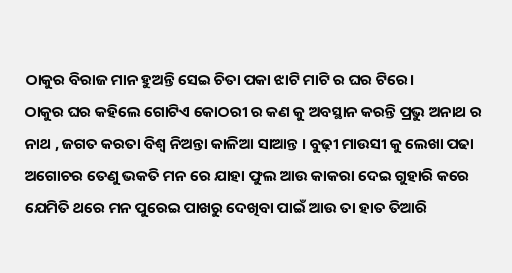ଠାକୁର ବିରାଜ ମାନ ହୁଅନ୍ତି ସେଇ ଚିତା ପକା ଝାଟି ମାଟି ର ଘର ଟିରେ।
ଠାକୁର ଘର କହିଲେ ଗୋଟିଏ କୋଠରୀ ର କଣ କୁ ଅବସ୍ଥାନ କରନ୍ତି ପ୍ରଭୁ ଅନାଥ ର ନାଥ , ଜଗତ କରତା ବିଶ୍ଵ ନିଅନ୍ତା କାଳିଆ ସାଆନ୍ତ । ବୁଢ଼ୀ ମାଉସୀ କୁ ଲେଖା ପଢା ଅଗୋଚର ତେଣୁ ଭକତି ମନ ରେ ଯାହା ଫୁଲ ଆଉ କାକରା ଦେଇ ଗୁହାରି କରେ ଯେମିତି ଥରେ ମନ ପୁରେଇ ପାଖରୁ ଦେଖିବା ପାଇଁ ଆଉ ତା ହାତ ତିଆରି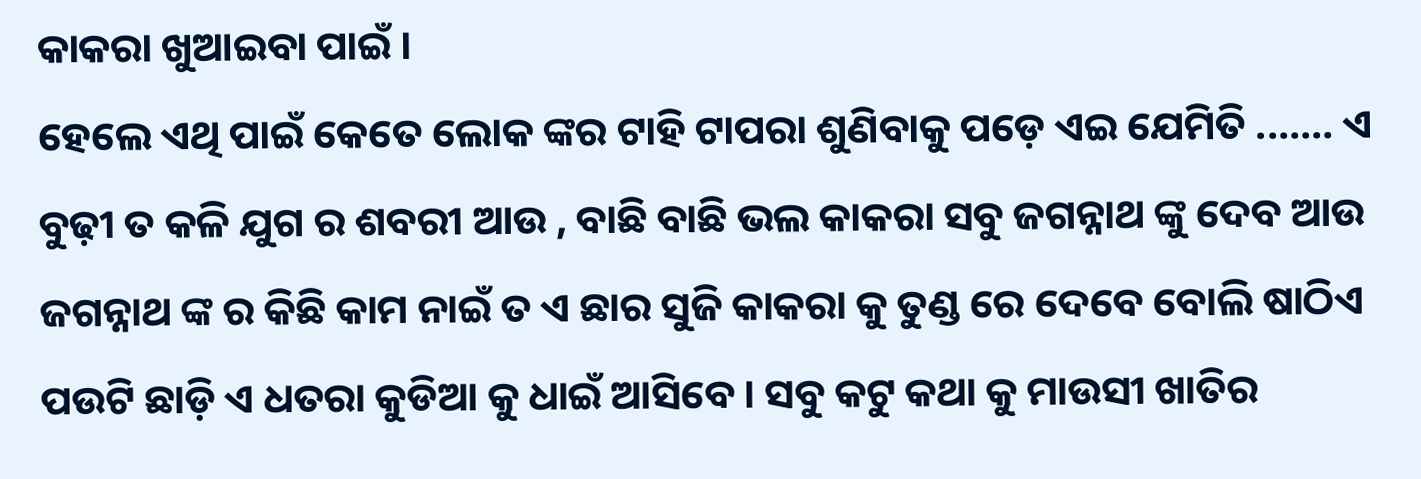କାକରା ଖୁଆଇବା ପାଇଁ ।
ହେଲେ ଏଥି ପାଇଁ କେତେ ଲୋକ ଙ୍କର ଟାହି ଟାପରା ଶୁଣିବାକୁ ପଡ଼େ ଏଇ ଯେମିତି .…… ଏ ବୁଢ଼ୀ ତ କଳି ଯୁଗ ର ଶବରୀ ଆଉ , ବାଛି ବାଛି ଭଲ କାକରା ସବୁ ଜଗନ୍ନାଥ ଙ୍କୁ ଦେବ ଆଉ ଜଗନ୍ନାଥ ଙ୍କ ର କିଛି କାମ ନାଇଁ ତ ଏ ଛାର ସୁଜି କାକରା କୁ ତୁଣ୍ଡ ରେ ଦେବେ ବୋଲି ଷାଠିଏ ପଉଟି ଛାଡ଼ି ଏ ଧତରା କୁଡିଆ କୁ ଧାଇଁ ଆସିବେ । ସବୁ କଟୁ କଥା କୁ ମାଉସୀ ଖାତିର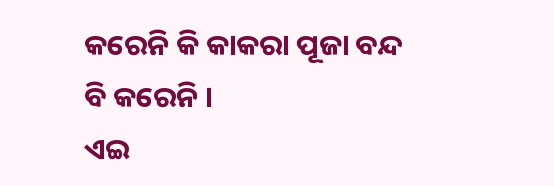କରେନି କି କାକରା ପୂଜା ବନ୍ଦ ବି କରେନି ।
ଏଇ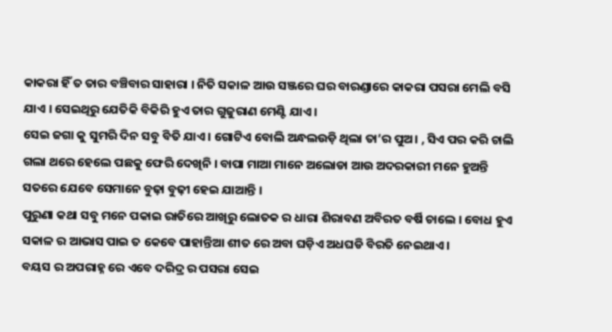କାକରା ହିଁ ତ ତାର ବଞ୍ଚିବାର ସାହାରା । ନିତି ସକାଳ ଆଉ ସଞ୍ଜରେ ଘର ବାରଣ୍ଡାରେ କାକରା ପସରା ମେଲି ବସି ଯାଏ । ସେଇଥିରୁ ଯେତିକି ବିକିରି ହୁଏ ତାର ଗୁଜୁରାଣ ମେଣ୍ଟି ଯାଏ ।
ସେଇ ଜଗା କୁ ସୁମରି ଦିନ ସବୁ ବିତି ଯାଏ । ଗୋଟିଏ ବୋଲି ଅନ୍ଧଲଉଡ଼ି ଥିଲା ତା’ର ପୁଅ। , ସିଏ ପର କରି ଚାଲି ଗଲା ଥରେ ହେଲେ ପଛକୁ ଫେରି ଦେଖିନି । ବାପା ମାଆ ମାନେ ଅଲୋଡା ଆଉ ଅଦରକାରୀ ମନେ ହୁଅନ୍ତି ସତରେ ଯେବେ ସେମାନେ ବୁଢ଼ା ବୁଢ଼ୀ ହେଇ ଯାଆନ୍ତି ।
ପୁରୁଣା କଥା ସବୁ ମନେ ପକାଇ ରାତିରେ ଆଖିରୁ ଲୋତକ ର ଧାରା ଶିରାବଣ ଅବିରତ ବର୍ଷି ଚାଲେ । ବୋଧ ହୁଏ ସକାଳ ର ଆଭାସ ପାଇ ତ କେବେ ପାହାନ୍ତିଆ ଶୀତ ରେ ଅବା ଘଡ଼ିଏ ଅଧଘଡି ବିରତି ନେଇଥାଏ ।
ବୟସ ର ଅପରାହ୍ନ ରେ ଏବେ ଦରିଦ୍ର ର ପସରା ସେଇ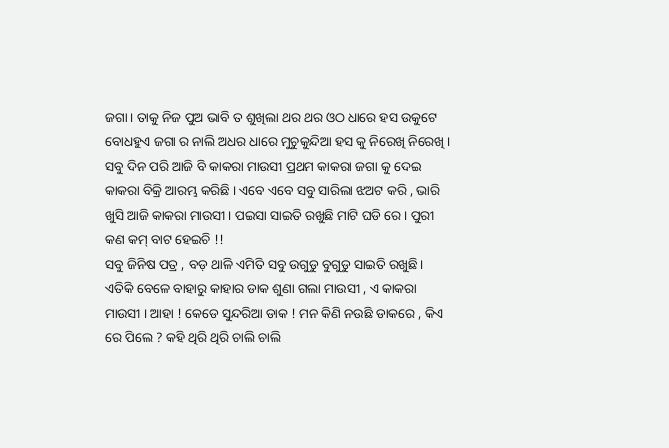ଜଗା। ତାକୁ ନିଜ ପୁଅ ଭାବି ତ ଶୁଖିଲା ଥର ଥର ଓଠ ଧାରେ ହସ ଉକୁଟେ ବୋଧହୁଏ ଜଗା ର ନାଲି ଅଧର ଧାରେ ମୁଚୁକୁନ୍ଦିଆ ହସ କୁ ନିରେଖି ନିରେଖି ।
ସବୁ ଦିନ ପରି ଆଜି ବି କାକରା ମାଉସୀ ପ୍ରଥମ କାକରା ଜଗା କୁ ଦେଇ କାକରା ବିକ୍ରି ଆରମ୍ଭ କରିଛି । ଏବେ ଏବେ ସବୁ ସାରିଲା ଝଅଟ କରି , ଭାରି ଖୁସି ଆଜି କାକରା ମାଉସୀ । ପଇସା ସାଇତି ରଖୁଛି ମାଟି ଘଡି ରେ । ପୁରୀ କଣ କମ୍ ବାଟ ହେଇଚି !!
ସବୁ ଜିନିଷ ପତ୍ର , ବଡ଼ ଥାଳି ଏମିତି ସବୁ ଉଗୁଡୁ ବୁଗୁଡୁ ସାଇତି ରଖୁଛି। ଏତିକି ବେଳେ ବାହାରୁ କାହାର ଡାକ ଶୁଣା ଗଲା ମାଉସୀ , ଏ କାକରା ମାଉସୀ । ଆହା ! କେଡେ ସୁନ୍ଦରିଆ ଡାକ ! ମନ କିଣି ନଉଛି ଡାକରେ , କିଏ ରେ ପିଲେ ? କହି ଥିରି ଥିରି ଚାଲି ଚାଲି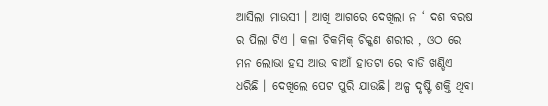ଆସିଲା ମାଉସୀ । ଆଖି ଆଗରେ ଦେଖିଲା ନ ‘ ଦଶ ବରଷ ର ପିଲା ଟିଏ । କଳା ଚିକମିକ୍ ଚିକ୍କଣ ଶରୀର , ଓଠ ରେ ମନ ଲୋଭା ହସ ଆଉ ବାଆଁ ହାତଟା ରେ ବାଡି ଖଣ୍ଡିଏ ଧରିଛି । ଦେଖିଲେ ପେଟ ପୁରି ଯାଉଛି। ଅଳ୍ପ ଦୃଷ୍ଟି ଶକ୍ତି ଥିବା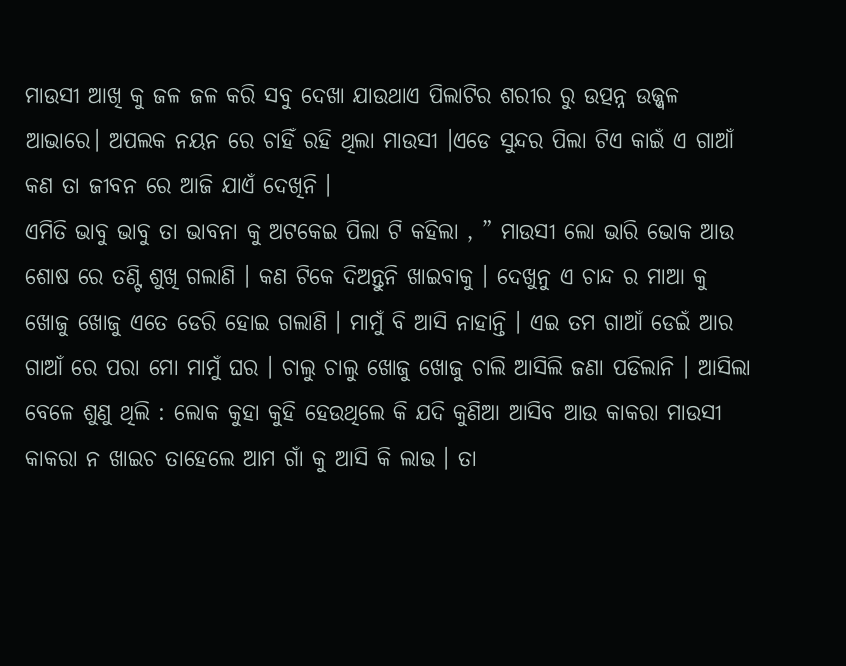ମାଉସୀ ଆଖି କୁ ଜଳ ଜଳ କରି ସବୁ ଦେଖା ଯାଉଥାଏ ପିଲାଟିର ଶରୀର ରୁ ଉତ୍ପନ୍ନ ଉଜ୍ଜ୍ୱଳ ଆଭାରେ। ଅପଲକ ନୟନ ରେ ଚାହିଁ ରହି ଥିଲା ମାଉସୀ ।ଏଡେ ସୁନ୍ଦର ପିଲା ଟିଏ କାଇଁ ଏ ଗାଆଁ କଣ ତା ଜୀବନ ରେ ଆଜି ଯାଏଁ ଦେଖିନି ।
ଏମିତି ଭାବୁ ଭାବୁ ତା ଭାବନା କୁ ଅଟକେଇ ପିଲା ଟି କହିଲା , ” ମାଉସୀ ଲୋ ଭାରି ଭୋକ ଆଉ ଶୋଷ ରେ ତଣ୍ଟି ଶୁଖି ଗଲାଣି । କଣ ଟିକେ ଦିଅନ୍ତୁନି ଖାଇବାକୁ । ଦେଖୁନୁ ଏ ଚାନ୍ଦ ର ମାଆ କୁ ଖୋଜୁ ଖୋଜୁ ଏତେ ଡେରି ହୋଇ ଗଲାଣି । ମାମୁଁ ବି ଆସି ନାହାନ୍ତି । ଏଇ ତମ ଗାଆଁ ଡେଇଁ ଆର ଗାଆଁ ରେ ପରା ମୋ ମାମୁଁ ଘର । ଚାଲୁ ଚାଲୁ ଖୋଜୁ ଖୋଜୁ ଚାଲି ଆସିଲି ଜଣା ପଡିଲାନି । ଆସିଲା ବେଳେ ଶୁଣୁ ଥିଲି : ଲୋକ କୁହା କୁହି ହେଉଥିଲେ କି ଯଦି କୁଣିଆ ଆସିବ ଆଉ କାକରା ମାଉସୀ କାକରା ନ ଖାଇଚ ତାହେଲେ ଆମ ଗାଁ କୁ ଆସି କି ଲାଭ । ତା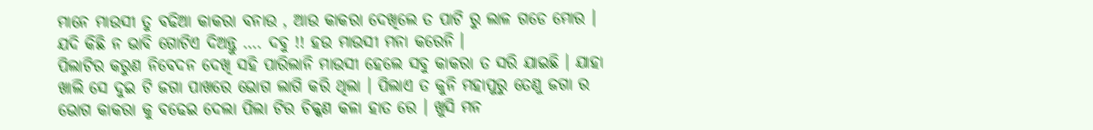ମାନେ ମାଉସୀ ତୁ ବଢିଆ କାକରା ବନାଉ , ଆଉ କାକରା ଦେଖିଲେ ତ ପାଟି ରୁ ଲାଳ ଗଡେ ମୋର । ଯଦି କିଛି ନ ଭାବି ଗୋଟିଏ ଦିଅନ୍ତୁ …. ଦବୁ !! ହଉ ମାଉସୀ ମନା କରେନି ।
ପିଲାଟିର କରୁଣ ନିବେଦନ ଦେଖି ସହି ପାରିଲାନି ମାଉସୀ ହେଲେ ସବୁ କାକରା ତ ସରି ଯାଇଛି । ଯାହା ଖାଲି ସେ ଦୁଇ ଟି ଜଗା ପାଖରେ ଭୋଗ ଲାଗି କରି ଥିଲା । ପିଲାଏ ତ କୁନି ମହାପୁରୁ ତେଣୁ ଜଗା ର ଭୋଗ କାକରା କୁ ବଢେଇ ଦେଲା ପିଲା ଟିର ଚିକ୍କଣ କଳା ହାତ ରେ । ଖୁସି ମନ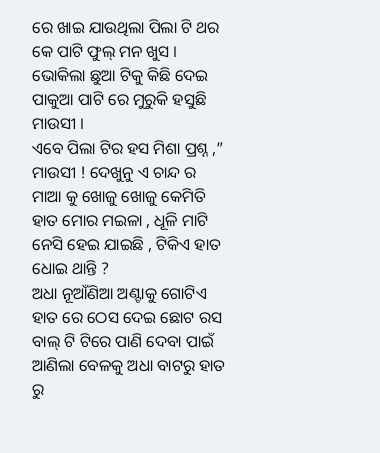ରେ ଖାଇ ଯାଉଥିଲା ପିଲା ଟି ଥର କେ ପାଟି ଫୁଲ୍ ମନ ଖୁସ । ଭୋକିଲା ଛୁଆ ଟିକୁ କିଛି ଦେଇ ପାକୁଆ ପାଟି ରେ ମୁରୁକି ହସୁଛି ମାଉସୀ ।
ଏବେ ପିଲା ଟିର ହସ ମିଶା ପ୍ରଶ୍ନ ,” ମାଉସୀ ! ଦେଖୁନୁ ଏ ଚାନ୍ଦ ର ମାଆ କୁ ଖୋଜୁ ଖୋଜୁ କେମିତି ହାତ ମୋର ମଇଳା , ଧୂଳି ମାଟି ନେସି ହେଇ ଯାଇଛି , ଟିକିଏ ହାତ ଧୋଇ ଥାନ୍ତି ?
ଅଧା ନୂଆଁଣିଆ ଅଣ୍ଟାକୁ ଗୋଟିଏ ହାତ ରେ ଠେସ ଦେଇ ଛୋଟ ରସ ବାଲ୍ ଟି ଟିରେ ପାଣି ଦେବା ପାଇଁ ଆଣିଲା ବେଳକୁ ଅଧା ବାଟରୁ ହାତ ରୁ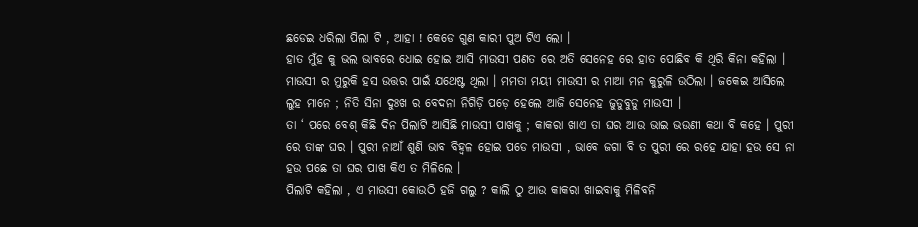ଛଡେଇ ଧରିଲା ପିଲା ଟି , ଆହା ! କେଡେ ଗୁଣ କାରୀ ପୁଅ ଟିଏ ଲୋ ।
ହାତ ମୁଁହ କୁ ଭଲ ଭାବରେ ଧୋଇ ହୋଇ ଆସି ମାଉସୀ ପଣତ ରେ ଅତି ସେନେହ ରେ ହାତ ପୋଛିବ କି ଥିରି କିନା କହିଲା । ମାଉସୀ ର ମୁରୁକି ହସ ଉତ୍ତର ପାଇଁ ଯଥେଷ୍ଟ ଥିଲା । ମମତା ମୟୀ ମାଉସୀ ର ମାଆ ମନ କୁରୁଳି ଉଠିଲା । ଜକେଇ ଆସିଲେ ଲୁହ ମାନେ ; ନିତି ସିନା ଦୁଃଖ ର ବେଦନା ନିଗିଡ଼ି ପଡ଼େ ହେଲେ ଆଜି ସେନେହ ଜୁଡୁବୁଡୁ ମାଉସୀ ।
ତା ‘ ପରେ ବେଶ୍ କିଛି ଦିନ ପିଲାଟି ଆସିଛି ମାଉସୀ ପାଖକୁ ; କାକରା ଖାଏ ତା ଘର ଆଉ ଭାଇ ଭଉଣୀ କଥା ବି କହେ । ପୁରୀ ରେ ତାଙ୍କ ଘର । ପୁରୀ ନାଆଁ ଶୁଣି ଭାବ ବିହ୍ୱଳ ହୋଇ ପଡେ ମାଉସୀ , ଭାବେ ଜଗା ବି ତ ପୁରୀ ରେ ରହେ ଯାହା ହଉ ସେ ନା ହଉ ପଛେ ତା ଘର ପାଖ କିଏ ତ ମିଳିଲେ ।
ପିଲାଟି କହିଲା , ଏ ମାଉସୀ କୋଉଠି ହଜି ଗଲୁ ? କାଲି ଠୁ ଆଉ କାକରା ଖାଇବାକୁ ମିଳିବନି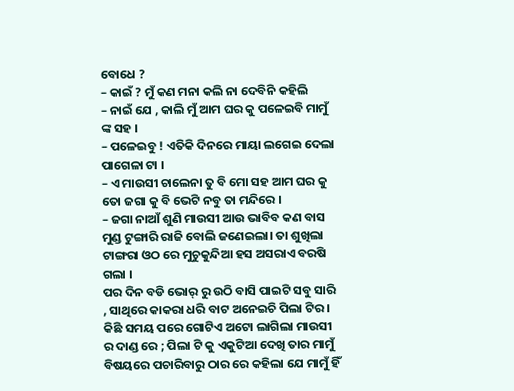ବୋଧେ ?
– କାଇଁ ? ମୁଁ କଣ ମନା କଲି ନା ଦେବିନି କହିଲି
– ନାଇଁ ଯେ , କାଲି ମୁଁ ଆମ ଘର କୁ ପଳେଇବି ମାମୁଁ ଙ୍କ ସହ ।
– ପଳେଇବୁ ! ଏତିକି ଦିନରେ ମାୟା ଲଗେଇ ଦେଲା ପାଗେଳା ଟା ।
– ଏ ମାଉସୀ ଚାଲେନା ତୁ ବି ମୋ ସହ ଆମ ଘର କୁ ତୋ ଜଗା କୁ ବି ଭେଟି ନବୁ ତା ମନ୍ଦିରେ ।
– ଜଗା ନାଆଁ ଶୁଣି ମାଉସୀ ଆଉ ଭାବିବ କଣ ବାସ ମୁଣ୍ଡ ଟୁଙ୍ଗାରି ରାଜି ବୋଲି ଜଣେଇଲା। ତା ଶୁଖିଲା ଟାଙ୍ଗରା ଓଠ ରେ ମୁଚୁକୁନ୍ଦିଆ ହସ ଅସରାଏ ବରଷି ଗଲା ।
ପର ଦିନ ବଡି ଭୋର୍ ରୁ ଉଠି ବାସି ପାଇଟି ସବୁ ସାରି , ସାଥିରେ କାକରା ଧରି ବାଟ ଅନେଇଚି ପିଲା ଟିର । କିଛି ସମୟ ପରେ ଗୋଟିଏ ଅଟୋ ଲାଗିଲା ମାଉସୀ ର ଦାଣ୍ଡ ରେ ; ପିଲା ଟି କୁ ଏକୁଟିଆ ଦେଖି ତାର ମାମୁଁ ବିଷୟରେ ପଚାରିବାରୁ ଠାର ରେ କହିଲା ଯେ ମାମୁଁ ହିଁ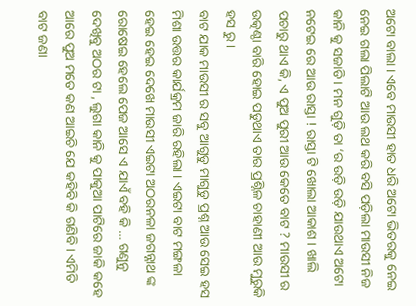ଅଟୋ ବାଲା । ଏବେ ମାଉସୀ ହାତ ଧରି ଅଟୋ ଭିତରକୁ ନେଇ ନେଇ ଗଲା ପିଲାଟି ଆଉ ଲଥ କରି ବସି ପଡ଼ିଲା ମାଉସୀ ନିଜ କାନି କୁ ସଜାଡି । ମନ ଗୁଡ଼ି ତା ‘ର ଉଡ଼ି ଉଡ଼ି ଯାଉଥାଏ ଅଟୋ ନଟେଇ ରେ ଆଉ ରାସ୍ତା ! ରାସ୍ତା ଟି ଖୋଲା ଆକାଶ । ଖାଲି ପଚାରୁ ଥାଏ କି, ଏ ପୁଅ ପୁରୀ ଆଉ କେତେ ବାଟ ? ମାଉସୀ ର ଉତ୍କଣ୍ଠା ବାରି ହୋଇ ପଡୁଥାଏ ତାର ପ୍ରଶ୍ନିଳ ଚାହାଣୀ ଆଉ ମୁରୁକି ହସ ରୁ ।
ବାଟ ଯାକ ମାଉସୀ ର ସବୁ ଆଗୁଡୁ ମାଗୁଡୁ ପ୍ରଶ୍ନ ଆଉ ସେଇ ହସ ମିଶା ଉତ୍ତର କାର୍ଯକ୍ରମ ଜାରି ରହିଲା । ଏଇଟା ବାଟ ମଙ୍ଗଳା ହେଇ ହେଇ ଦେଖେ ମାଉସୀ ଏଇଟା ଅଠରନଳା ଜଗନ୍ନାଥ ଙ୍କ ରୋଷେଇ ହେଲେ ପେଜ ଆସେ ଏ ଯାଏଁ ବହି କି … ଗଣୁନୁ ଦେଖିବୁ ଅଠର ଟା , ଲୁଗା କାନି କୁ ପାକୁଆ ପାଟିରେ ଜାକି କହେ ଆରେ ପୁଅ ମତେ କଣ ଆଇଚି ଯେ କହିବି କି ଗଣିବି । ଏମିତି ବାଟ ଜଣା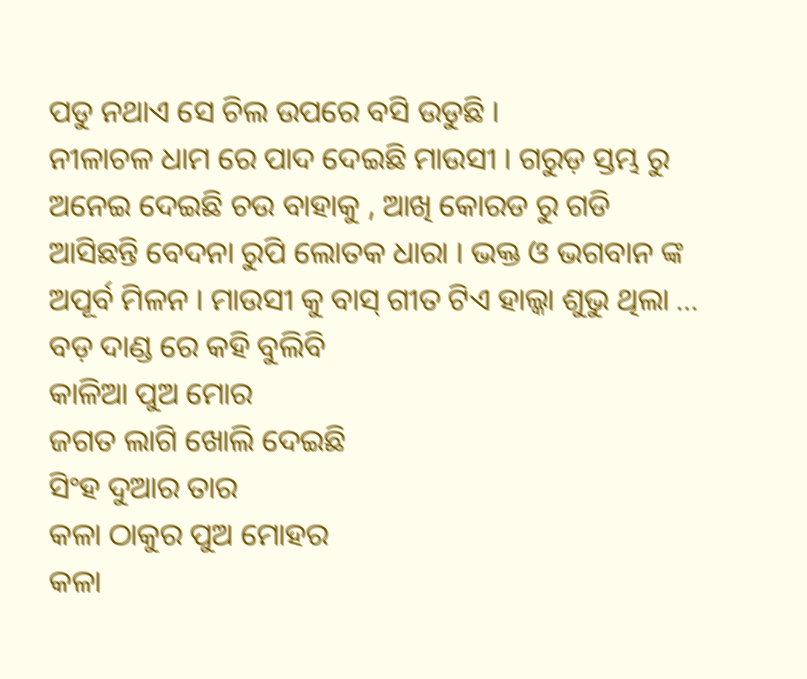ପଡୁ ନଥାଏ ସେ ଚିଲ ଉପରେ ବସି ଉଡୁଛି ।
ନୀଳାଚଳ ଧାମ ରେ ପାଦ ଦେଇଛି ମାଉସୀ । ଗରୁଡ଼ ସ୍ତମ୍ଭ ରୁ ଅନେଇ ଦେଇଛି ଚଉ ବାହାକୁ , ଆଖି କୋରଡ ରୁ ଗଡି ଆସିଛନ୍ତି ବେଦନା ରୁପି ଲୋତକ ଧାରା । ଭକ୍ତ ଓ ଭଗବାନ ଙ୍କ ଅପୂର୍ବ ମିଳନ । ମାଉସୀ କୁ ବାସ୍ ଗୀତ ଟିଏ ହାଲ୍କା ଶୁଭୁ ଥିଲା …
ବଡ଼ ଦାଣ୍ଡ ରେ କହି ବୁଲିବି
କାଳିଆ ପୁଅ ମୋର
ଜଗତ ଲାଗି ଖୋଲି ଦେଇଛି
ସିଂହ ଦୁଆର ତାର
କଳା ଠାକୁର ପୁଅ ମୋହର
କଳା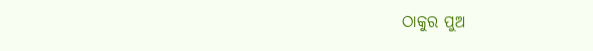ଠାକୁର ପୁଅ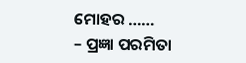ମୋହର ……
– ପ୍ରଜ୍ଞା ପରମିତା